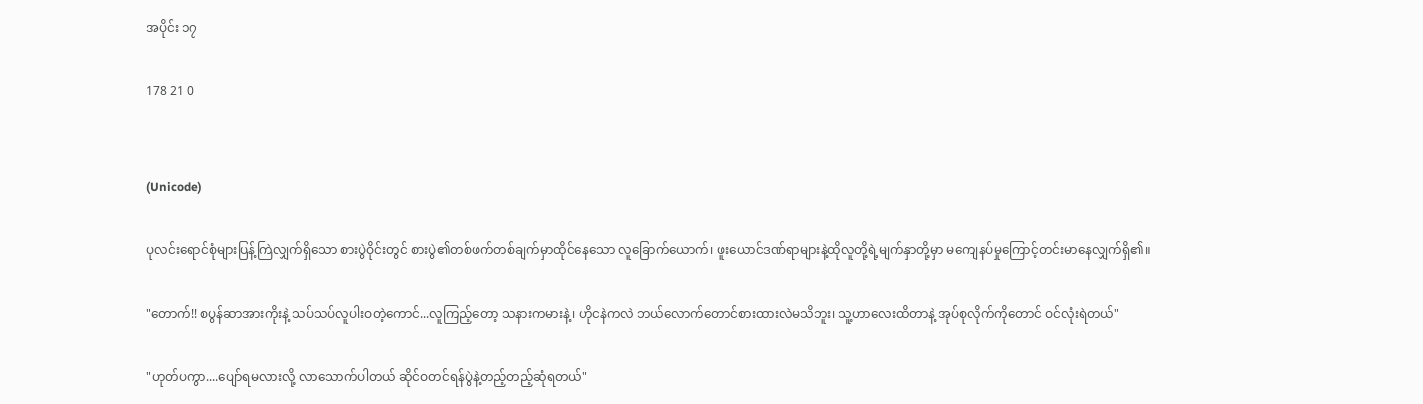အပိုင်း ၁၇

178 21 0


(Unicode)

ပုလင်းရောင်စုံများပြန့်ကြဲလျှက်ရှိသော စားပွဲဝိုင်းတွင် စားပွဲ၏တစ်ဖက်တစ်ချက်မှာထိုင်နေသော လူခြောက်ယောက်၊ ဖူးယောင်ဒဏ်ရာများနဲ့ထိုလူတို့ရဲ့မျက်နှာတို့မှာ မကျေနပ်မှုကြောင့်တင်းမာနေလျှက်ရှိ၏။

"တောက်!! စပွန်ဆာအားကိုးနဲ့ သပ်သပ်လူပါးဝတဲ့ကောင်...လူကြည့်တော့ သနားကမားနဲ့၊ ဟိုငနဲကလဲ ဘယ်လောက်တောင်စားထားလဲမသိဘူး၊ သူ့ဟာလေးထိတာနဲ့ အုပ်စုလိုက်ကိုတောင် ဝင်လုံးရဲတယ်"

"ဟုတ်ပကွာ....ပျော်ရမလားလို့ လာသောက်ပါတယ် ဆိုင်ဝတင်ရန်ပွဲနဲ့တည့်တည့်ဆုံရတယ်"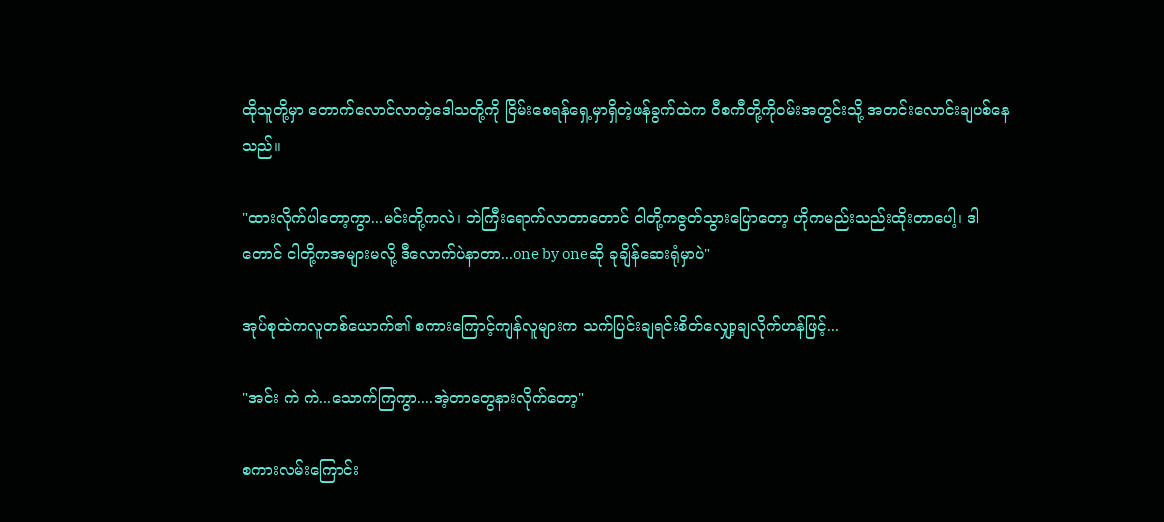ထိုသူတို့မှာ တောက်လောင်လာတဲ့ဒေါသတို့ကို ငြိမ်းစေရန်ရှေ့မှာရှိတဲ့ဖန်ခွက်ထဲက ဝီစကီတို့ကိုဝမ်းအတွင်းသို့ အတင်းလောင်းချပစ်နေသည်။

"ထားလိုက်ပါတော့ကွာ...မင်းတို့ကလဲ၊ ဘဲကြီးရောက်လာတာတောင် ငါတို့ကဇွတ်သွားပြောတော့ ဟိုကမည်းသည်းထိုးတာပေါ့၊ ဒါတောင် ငါတို့ကအများမလို့ ဒီလောက်ပဲနာတာ...one by oneဆို ခုချိန်ဆေးရုံမှာပဲ"

အုပ်စုထဲကလူတစ်ယောက်၏ စကားကြောင့်ကျန်လူများက သက်ပြင်းချရင်းစိတ်လျှော့ချလိုက်ဟန်ဖြင့်...

"အင်း ကဲ ကဲ...သောက်ကြကွာ....အဲ့တာတွေနားလိုက်တော့"

စကားလမ်းကြောင်း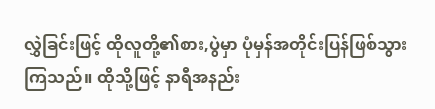လွှဲခြင်းဖြင့် ထိုလူတို့၏စား,ပွဲမှာ ပုံမှန်အတိုင်းပြန်ဖြစ်သွားကြသည်။ ထိုသို့ဖြင့် နာရီအနည်း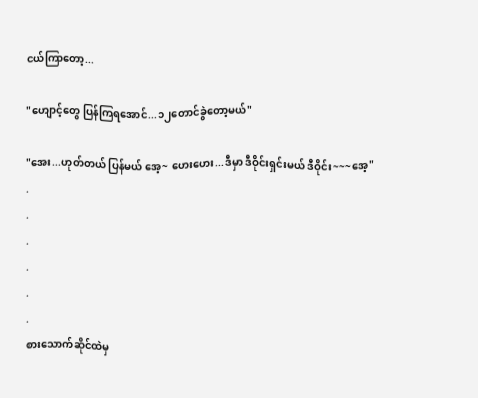ငယ်ကြာတော့...

"ဟျောင့်တွေ ပြန်ကြရအောင်...၁၂တောင်ခွဲတော့မယ်"

"အေး...ဟုတ်တယ် ပြန်မယ် အေ့~ ဟေးဟေး...ဒီမှာ ဒီဝိုင်းရှင်းမယ် ဒီဝိုင်း~~~အေ့"
.
.
.
.
.
.
စားသောက်ဆိုင်ထဲမှ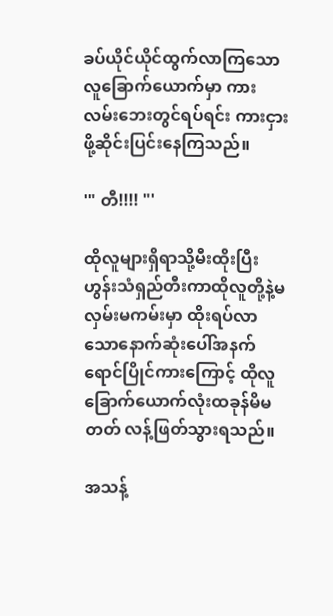ခပ်ယိုင်ယိုင်ထွက်လာကြသောလူခြောက်ယောက်မှာ ကားလမ်းဘေးတွင်ရပ်ရင်း ကားငှားဖို့ဆိုင်းပြင်းနေကြသည်။

'" တီ!!!! "'

ထိုလူများရှိရာသို့မီးထိုးပြီး ဟွန်းသံရှည်တီးကာထိုလူတို့နဲ့မလှမ်းမကမ်းမှာ ထိုးရပ်လာသောနောက်ဆုံးပေါ်အနက်ရောင်ပြိုင်ကားကြောင့် ထိုလူခြောက်ယောက်လုံးထခုန်မိမတတ် လန့်ဖြတ်သွားရသည်။

အသန့်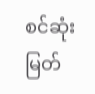စင်ဆုံး မြတ်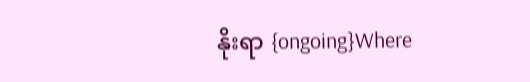နိုးရာ {ongoing}Where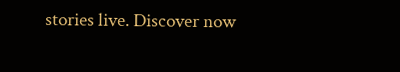stories live. Discover now